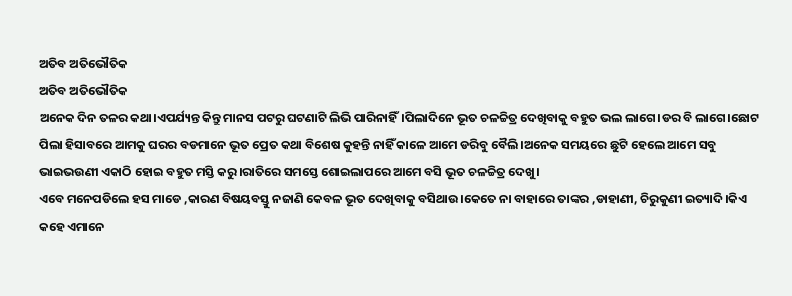ଅତିବ ଅତିଭୌତିକ
ଅତିବ ଅତିଭୌତିକ
ଅନେକ ଦିନ ତଳର କଥା।ଏପର୍ଯ୍ୟନ୍ତ କିନ୍ତୁ ମାନସ ପଟରୁ ଘଟଣାଟି ଲିଭି ପାରିନାହିଁ।ପିଲାଦିନେ ଭୂତ ଚଳଚ୍ଚିତ୍ର ଦେଖିବାକୁ ବହୁତ ଭଲ ଲାଗେ।ଡର ବି ଲାଗେ।ଛୋଟ ପିଲା ହିସାବରେ ଆମକୁ ଘରର ବଡମାନେ ଭୂତ ପ୍ରେତ କଥା ବିଶେଷ କୁହନ୍ତି ନାହିଁ କାଳେ ଆମେ ଡରିବୁ ବୈଲି।ଅନେକ ସମୟରେ ଛୁଟି ହେଲେ ଆମେ ସବୁ ଭାଇଭଉଣୀ ଏକାଠି ହୋଇ ବହୁତ ମସ୍ତି କରୁ।ରାତିରେ ସମସ୍ତେ ଶୋଇଲାପରେ ଆମେ ବସି ଭୂତ ଚଳଚ୍ଚିତ୍ର ଦେଖୁ।
ଏବେ ମନେପଡିଲେ ହସ ମାଡେ ,କାରଣ ବିଷୟବସ୍ତୁ ନଜାଣି କେବଳ ଭୂତ ଦେଖିବାକୁ ବସିଥାଉ।କେତେ ନା ବାହାରେ ତାଙ୍କର ,ଡାହାଣୀ, ଚିରୁକୁଣୀ ଇତ୍ୟାଦି।କିଏ କହେ ଏମାନେ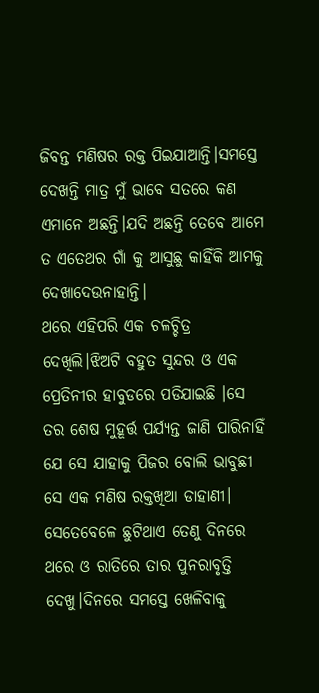ଜିବନ୍ତ ମଣିଷର ରକ୍ତ ପିଇଯାଆନ୍ତି।ସମସ୍ତେ ଦେଖନ୍ତି ମାତ୍ର ମୁଁ ଭାବେ ସତରେ କଣ ଏମାନେ ଅଛନ୍ତି।ଯଦି ଅଛନ୍ତି ତେବେ ଆମେ ତ ଏତେଥର ଗାଁ କୁ ଆସୁଛୁ କାହିଁକି ଆମକୁ ଦେଖାଦେଉନାହାନ୍ତି।
ଥରେ ଏହିପରି ଏକ ଚଳଚ୍ଚିତ୍ର ଦେଖିଲି।ଝିଅଟି ବହୁତ ସୁନ୍ଦର ଓ ଏକ ପ୍ରେତିନୀର ହାବୁଡରେ ପଡିଯାଇଛି ।ସେ ତର ଶେଷ ମୁହୂର୍ତ୍ତ ପର୍ଯ୍ୟନ୍ତ ଜାଣି ପାରିନାହିଁ ଯେ ସେ ଯାହାକୁ ପିଜର ବୋଲି ଭାବୁଛୀ ସେ ଏକ ମଣିଷ ରକ୍ତଖିଆ ଡାହାଣୀ।
ସେତେବେଳେ ଛୁଟିଥାଏ ତେଣୁ ଦିନରେ ଥରେ ଓ ରାତିରେ ତାର ପୁନରାବୃତ୍ତି ଦେଖୁ।ଦିନରେ ସମସ୍ତେ ଖେଳିବାକୁ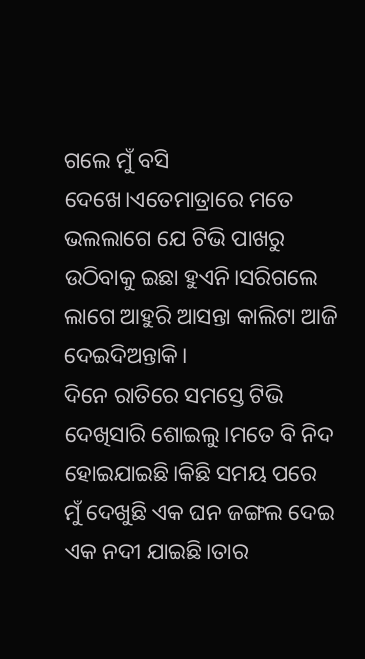ଗଲେ ମୁଁ ବସି ଦେଖେ।ଏତେମାତ୍ରାରେ ମତେ ଭଲଲାଗେ ଯେ ଟିଭି ପାଖରୁ ଉଠିବାକୁ ଇଛା ହୁଏନି।ସରିଗଲେ ଲାଗେ ଆହୁରି ଆସନ୍ତା କାଲିଟା ଆଜି ଦେଇଦିଅନ୍ତାକି।
ଦିନେ ରାତିରେ ସମସ୍ତେ ଟିଭି ଦେଖିସାରି ଶୋଇଲୁ।ମତେ ବି ନିଦ ହୋଇଯାଇଛି।କିଛି ସମୟ ପରେ ମୁଁ ଦେଖୁଛି ଏକ ଘନ ଜଙ୍ଗଲ ଦେଇ ଏକ ନଦୀ ଯାଇଛି।ତାର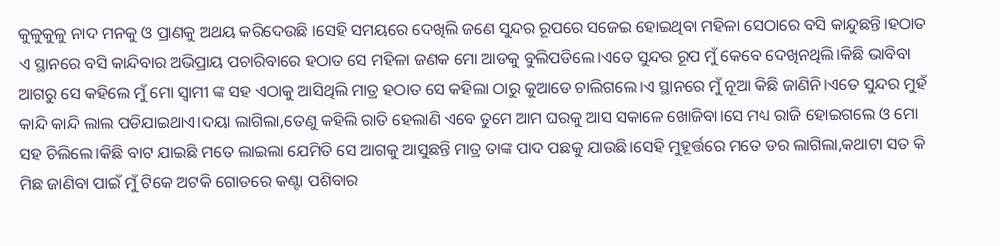କୁଳୁକୁଳୁ ନାଦ ମନକୁ ଓ ପ୍ରାଣକୁ ଅଥୟ କରିଦେଉଛି ।ସେହି ସମୟରେ ଦେଖିଲି ଜଣେ ସୁନ୍ଦର ରୂପରେ ସଜେଇ ହୋଇଥିବା ମହିଳା ସେଠାରେ ବସି କାନ୍ଦୁଛନ୍ତି।ହଠାତ ଏ ସ୍ଥାନରେ ବସି କାନ୍ଦିବାର ଅଭିପ୍ରାୟ ପଚାରିବାରେ ହଠାତ ସେ ମହିଳା ଜଣକ ମୋ ଆଡକୁ ବୁଲିପଡିଲେ।ଏତେ ସୁନ୍ଦର ରୂପ ମୁଁ କେବେ ଦେଖିନଥିଲି।କିଛି ଭାବିବା ଆଗରୁ ସେ କହିଲେ ମୁଁ ମୋ ସ୍ୱାମୀ ଙ୍କ ସହ ଏଠାକୁ ଆସିଥିଲି ମାତ୍ର ହଠାତ ସେ କହିଲା ଠାରୁ କୁଆଡେ ଚାଲିଗଲେ।ଏ ସ୍ଥାନରେ ମୁଁ ନୂଆ କିଛି ଜାଣିନି।ଏତେ ସୁନ୍ଦର ମୁହଁ କାନ୍ଦି କାନ୍ଦି ଲାଲ ପଡିଯାଇଥାଏ।ଦୟା ଲାଗିଲା,ତେଣୁ କହିଲି ରାତି ହେଲାଣି ଏବେ ତୁମେ ଆମ ଘରକୁ ଆସ ସକାଳେ ଖୋଜିବା।ସେ ମଧ୍ୟ ରାଜି ହୋଇଗଲେ ଓ ମୋ ସହ ଚିଲିଲେ।କିଛି ବାଟ ଯାଇଛି ମତେ ଲାଇଲା ଯେମିତି ସେ ଆଗକୁ ଆସୁଛନ୍ତି ମାତ୍ର ତାଙ୍କ ପାଦ ପଛକୁ ଯାଉଛି।ସେହି ମୁହୂର୍ତ୍ତରେ ମତେ ଡର ଲାଗିଲା,କଥାଟା ସତ କି ମିଛ ଜାଣିବା ପାଇଁ ମୁଁ ଟିକେ ଅଟକି ଗୋଡରେ କଣ୍ଟା ପଶିବାର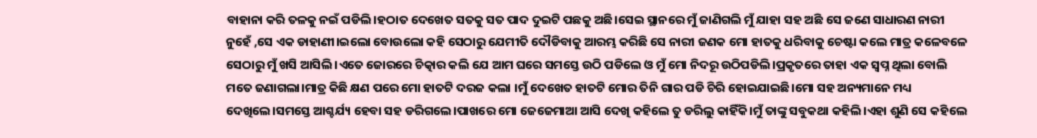ବାହାନା କରି ତଳକୁ ନଇଁ ପଡିଲି।ହଠାତ ଦେଖେତ ସତକୁ ସତ ପାଦ ଦୁଇଟି ପଛକୁ ଅଛି।ସେଇ ସ୍ଥାନରେ ମୁଁ ଜାଣିଗଲି ମୁଁ ଯାହା ସହ ଅଛି ସେ ଜଣେ ସାଧାରଣ ନାରୀ ନୁହେଁ ,ସେ ଏକ ଡାହାଣୀ।ଇଲୋ ବୋଉଲୋ କହି ସେଠାରୁ ଯେମୀତି ଦୌଡିବାକୁ ଆରମ୍ଭ କରିଛି ସେ ନାରୀ ଜଣକ ମୋ ହାତକୁ ଧରିବାକୁ ଚେଷ୍ଟା କଲେ ମାତ୍ର କଳେବଳେ ସେଠାରୁ ମୁଁ ଖସି ଆସିଲି।ଏତେ ଜୋରରେ ଚିତ୍କାର କଲି ଯେ ଆମ ଘରେ ସମସ୍ତେ ଉଠି ପଡିଲେ ଓ ମୁଁ ମୋ ନିଦରୂ ଉଠିପଡିଲି।ପ୍ରକୃତରେ ତାହା ଏକ ସ୍ୱପ୍ନ ଥିଲା ବୋଲି ମତେ ଜଣାଗଲା।ମାତ୍ର କିଛି କ୍ଷଣ ପରେ ମୋ ହାତଟି ଦରଜ କଲା ।ମୁଁ ଦେଖେତ ହାତଟି ମୋର ତିନି ଗାର ପଡି ଚିରି ହୋଇଯାଇଛି।ମୋ ସହ ଅନ୍ୟମାନେ ମଧ୍ୟ ଦେଖିଲେ।ସମସ୍ତେ ଆଶ୍ଚର୍ଯ୍ୟ ହେବା ସହ ଡରିଗଲେ।ପାଖରେ ମୋ ଜେଜେମାଆ ଆସି ଦେଖି କହିଲେ ତୁ ଡରିଲୁ କାହିଁକି।ମୁଁ ତାଙ୍କୁ ସବୁକଥା କହିଲି।ଏହା ଶୁଣି ସେ କହିଲେ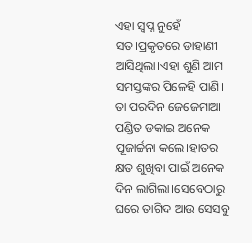ଏହା ସ୍ୱପ୍ନ ନୁହେଁ ସତ।ପ୍ରକୃତରେ ଡାହାଣୀ ଆସିଥିଲା।ଏହା ଶୁଣି ଆମ ସମସ୍ତଙ୍କର ପିଳେହି ପାଣି।
ତା ପରଦିନ ଜେଜେମାଆ ପଣ୍ଡିତ ଡକାଇ ଅନେକ ପୂଜାର୍ଚ୍ଚନା କଲେ।ହାତର କ୍ଷତ ଶୁଖିବା ପାଇଁ ଅନେକ ଦିନ ଲାଗିଲା।ସେବେଠାରୁ ଘରେ ତାଗିଦ ଆଉ ସେସବୁ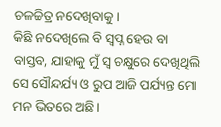ଚଳଚ୍ଚିତ୍ର ନଦେଖିବାକୁ।
କିଛି ନଦେଖିଲେ ବି ସ୍ୱପ୍ନ ହେଉ ବା ବାସ୍ତବ, ଯାହାକୁ ମୁଁ ସ୍ୱ ଚକ୍ଷୁରେ ଦେଖିଥିଲି ସେ ସୌନ୍ଦର୍ଯ୍ୟ ଓ ରୁପ ଆଜି ପର୍ଯ୍ୟନ୍ତ ମୋ ମନ ଭିତରେ ଅଛି।